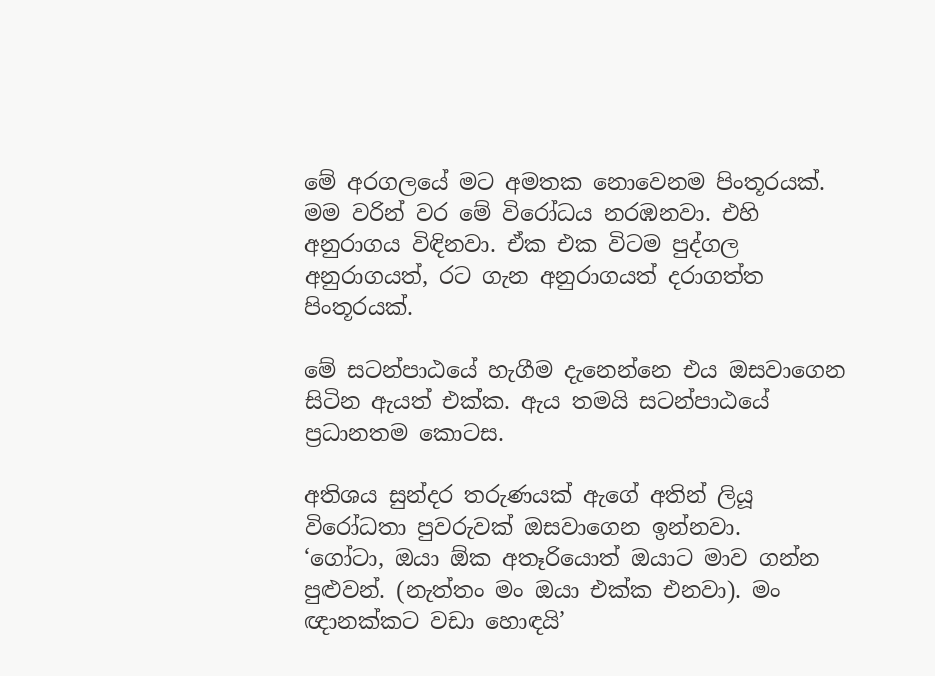මේ අරගලයේ මට අමතක නොවෙනම පිංතූරයක්. මම වරින් වර මේ වි‍රෝධය නරඹනවා. එහි අනුරාගය විඳිනවා. ඒක එක විටම පුද්ගල අනුරාගයත්, රට ගැන අනුරාගයත් දරාගත්ත පිංතූරයක්.

මේ සටන්පාඨයේ හැගීම දැනෙන්නෙ එය ඔසවාගෙන සිටින ඇයත් එක්ක. ඇය තමයි සටන්පාඨයේ ප්‍රධානතම කොටස.

අතිශය සුන්දර තරුණයක් ඇගේ අතින් ලියූ විරෝධතා පුවරුවක් ඔසවාගෙන ඉන්නවා.
‘ගෝටා, ඔයා ඕක අතෑරියොත් ඔයාට මාව ගන්න පුළුවන්. (නැත්තං මං ඔයා එක්ක එනවා). මං ඥානක්කට වඩා හොඳයි’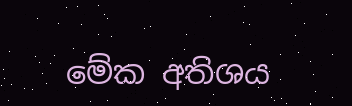මේක අතිශය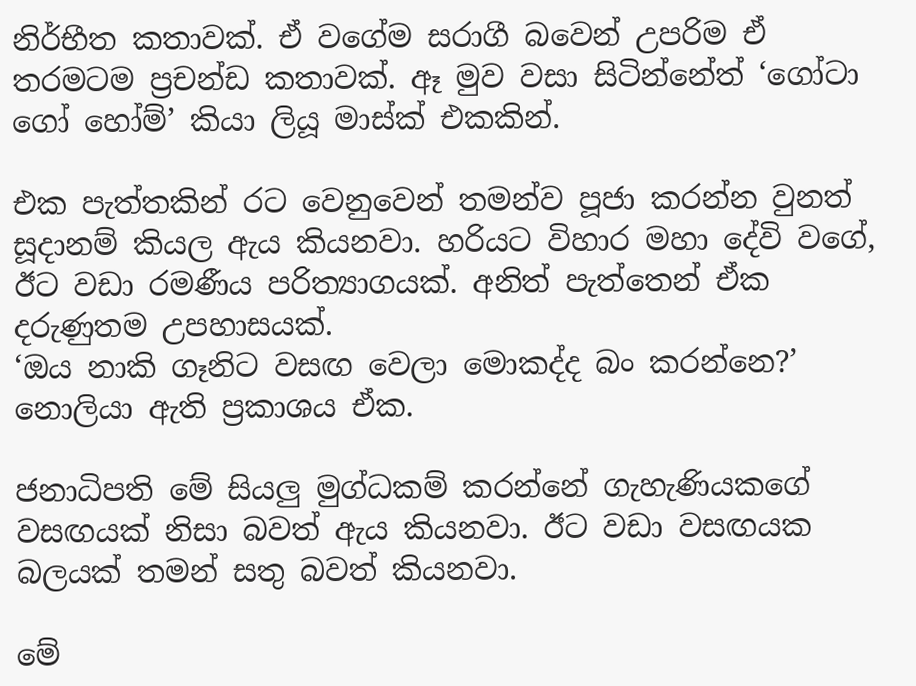නිර්භීත කතාවක්. ඒ වගේම සරාගී බවෙන් උපරිම ඒ තරමටම ප්‍රචන්ඩ කතාවක්. ඈ මුව වසා සිටින්නේත් ‘ගෝටා ගෝ හෝම්’ කියා ලියූ මාස්ක් එකකින්.

එක පැත්තකින් රට වෙනුවෙන් තමන්ව පූජා කරන්න වුනත් සූදානම් කියල ඇය කියනවා. හරියට විහාර මහා දේවි වගේ, ඊට වඩා රමණීය පරිත්‍යාගයක්. අනිත් පැත්තෙන් ඒක දරුණුතම උපහාසයක්.
‘ඔය නාකි ගෑනිට වසඟ වෙලා මොකද්ද බං කරන්නෙ?’ නොලියා ඇති ප්‍රකාශය ඒක.

ජනාධිපති මේ සියලු මුග්ධකම් කරන්නේ ගැහැණියකගේ වසඟයක් නිසා බවත් ඇය කියනවා. ඊට වඩා වසඟයක බලයක් තමන් සතු බවත් කියනවා.

මේ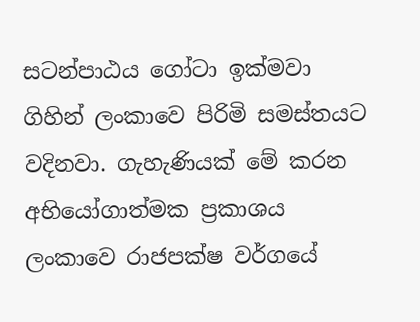සටන්පාඨය ගෝටා ඉක්මවා ගිහින් ලංකාවෙ පිරිමි සමස්තයට වදිනවා. ගැහැණියක් මේ කරන අභියෝගාත්මක ප්‍රකාශය ලංකාවෙ රාජපක්ෂ වර්ගයේ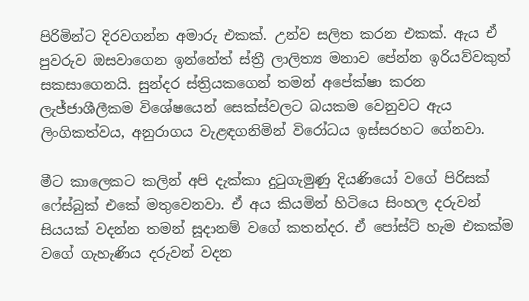පිරිමින්ට දිරවගන්න අමාරු ‍එකක්. උන්ව සලිත කරන එකක්. ඇය ඒ පුවරුව ඔසවාගෙන ඉන්නේත් ස්ත්‍රී ලාලිත්‍ය මනාව පේන්න ඉරියව්වකුත් සකසාගෙනයි. සුන්දර ස්ත්‍රියකගෙන් තමන් අපේක්ෂා කරන ලැජ්ජාශීලීකම විශේෂයෙන් සෙක්ස්වලට බයකම වෙනුවට ඇය ලිංගිකත්වය, අනුරාගය වැළඳගනිමින් විරෝධය ඉස්සරහට ගේනවා.

මීට කාලෙකට කලින් අපි දැක්කා දුටුගැමුණු දියණියෝ වගේ පිරිසක් ෆේස්බුක් එකේ මතුවෙනවා. ඒ අය කියමින් හිටියෙ සිංහල දරුවන් සියයක් වදන්න තමන් සූදානම් වගේ කතන්දර. ඒ පෝස්ට් හැම එකක්ම වගේ ගැහැණිය දරුවන් වදන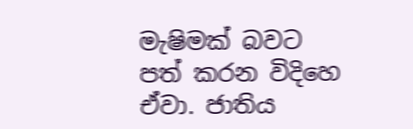මැෂිමක් බවට පත් කරන විදිහෙ ඒවා. ජාතිය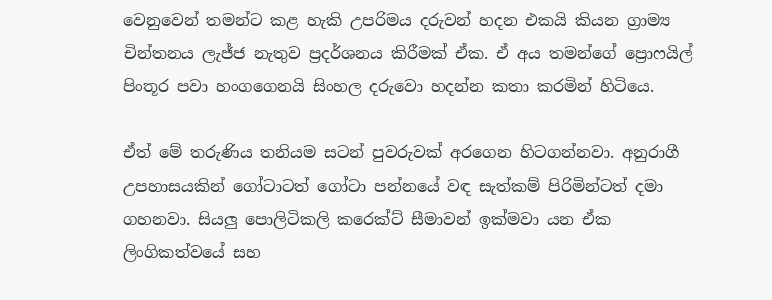වෙනුවෙන් තමන්ට කළ හැකි උපරිමය දරුවන් හදන එකයි කියන ග්‍රාම්‍ය චින්තනය ලැජ්ජ නැතුව ප්‍රදර්ශනය කිරීමක් ඒක. ඒ අය තමන්ගේ ප්‍රොෆයිල් පිංතූර පවා හංගගෙනයි සිංහල දරුවො හදන්න කතා කරමින් හිටියෙ.

ඒත් මේ තරුණිය තනියම සටන් පුවරුවක් අරගෙන හිටගන්නවා. අනුර‍ාගී උපහාසයකින් ගෝටාටත් ගෝටා පන්නයේ වඳ සැත්කම් පිරිමින්ටත් දමා ගහනවා. සියලු පොලිටිකලි කරෙක්ට් සීමාවන් ඉක්මවා යන ඒක ලිංගිකත්වයේ සහ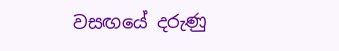වසඟයේ දරුණු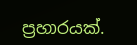ප්‍රහාරයක්.